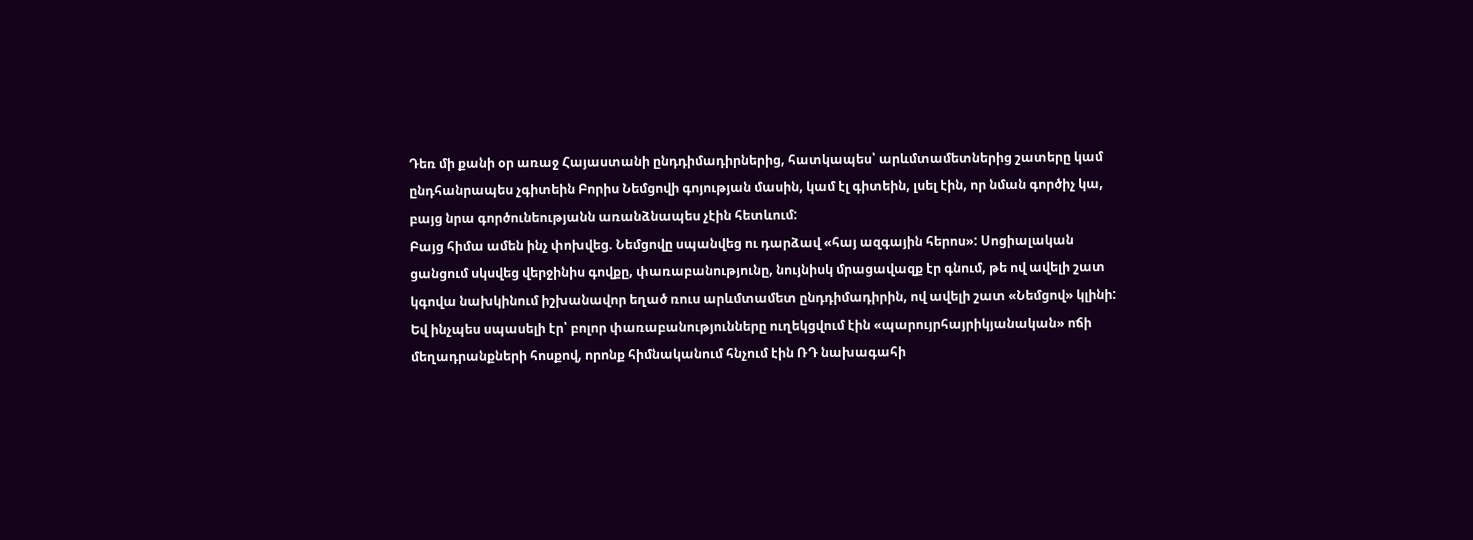Դեռ մի քանի օր առաջ Հայաստանի ընդդիմադիրներից, հատկապես՝ արևմտամետներից շատերը կամ ընդհանրապես չգիտեին Բորիս Նեմցովի գոյության մասին, կամ էլ գիտեին, լսել էին, որ նման գործիչ կա, բայց նրա գործունեությանն առանձնապես չէին հետևում:
Բայց հիմա ամեն ինչ փոխվեց. Նեմցովը սպանվեց ու դարձավ «հայ ազգային հերոս»: Սոցիալական ցանցում սկսվեց վերջինիս գովքը, փառաբանությունը, նույնիսկ մրացավազք էր գնում, թե ով ավելի շատ կգովա նախկինում իշխանավոր եղած ռուս արևմտամետ ընդդիմադիրին, ով ավելի շատ «Նեմցով» կլինի: Եվ ինչպես սպասելի էր՝ բոլոր փառաբանությունները ուղեկցվում էին «պարույրհայրիկյանական» ոճի մեղադրանքների հոսքով, որոնք հիմնականում հնչում էին ՌԴ նախագահի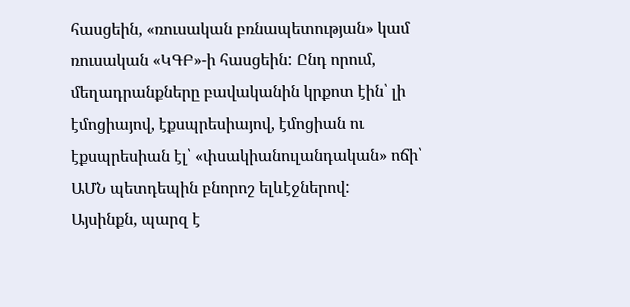հասցեին, «ռուսական բռնապետության» կամ ռուսական «ԿԳԲ»-ի հասցեին: Ընդ որում, մեղադրանքները բավականին կրքոտ էին՝ լի էմոցիայով, էքսպրեսիայով, էմոցիան ու էքսպրեսիան էլ՝ «փսակիանուլանդական» ոճի՝ ԱՄՆ պետդեպին բնորոշ ելևէջներով:
Այսինքն, պարզ է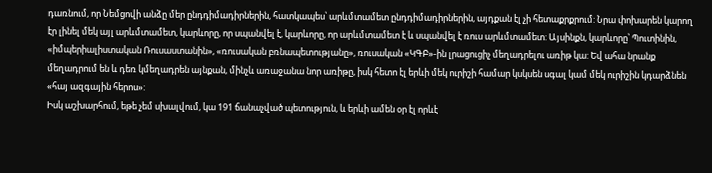դառնում, որ Նեմցովի անձը մեր ընդդիմադիրներին, հատկապես՝ արևմտամետ ընդդիմադիրներին, այդքան էլ չի հետաքրքրում: Նրա փոխարեն կարող էր լինել մեկ այլ արևմտամետ, կարևորը, որ սպանվել է, կարևորը, որ արևմտամետ է և սպանվել է ռուս արևմտամետ: Այսինքն, կարևորը՝ Պուտինին, «իմպերիալիստական Ռուսաստանին», «ռուսական բռնապետությանը», ռուսական «ԿԳԲ»-ին լրացուցիչ մեղադրելու առիթ կա: Եվ ահա նրանք մեղադրում են և դեռ կմեղադրեն այնքան, մինչև առաջանա նոր առիթը, իսկ հետո էլ երևի մեկ ուրիշի համար կսկսեն սգալ կամ մեկ ուրիշին կդարձնեն «հայ ազգային հերոս»:
Իսկ աշխարհում, եթե չեմ սխալվում, կա 191 ճանաչված պետություն, և երևի ամեն օր էլ որևէ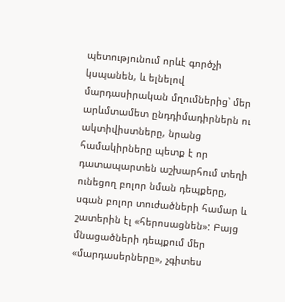պետությունում որևէ գործչի կսպանեն, և ելնելով մարդասիրական մղումներից՝ մեր արևմտամետ ընդդիմադիրներն ու ակտիվիստները, նրանց համակիրները պետք է որ դատապարտեն աշխարհում տեղի ունեցող բոլոր նման դեպքերը, սգան բոլոր տուժածների համար և շատերին էլ «հերոսացնեն»: Բայց մնացածների դեպքում մեր «մարդասերները», չգիտես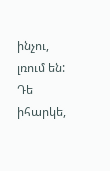ինչու, լռում են: Դե իհարկե,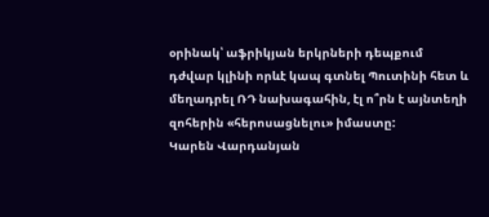օրինակ՝ աֆրիկյան երկրների դեպքում դժվար կլինի որևէ կապ գտնել Պուտինի հետ և մեղադրել ՌԴ նախագահին, էլ ո՞րն է այնտեղի զոհերին «հերոսացնելու» իմաստը:
Կարեն Վարդանյան